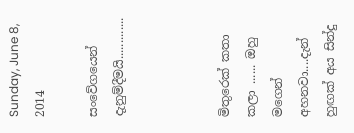Sunday, June 8, 2014

සංවේගයෙන් දැනුම්දීමයි.............



මිතුරෙක් කතා කලා ...... ඔහු මගෙන් අහනවා....දැන් හුඟක් අය සින්දු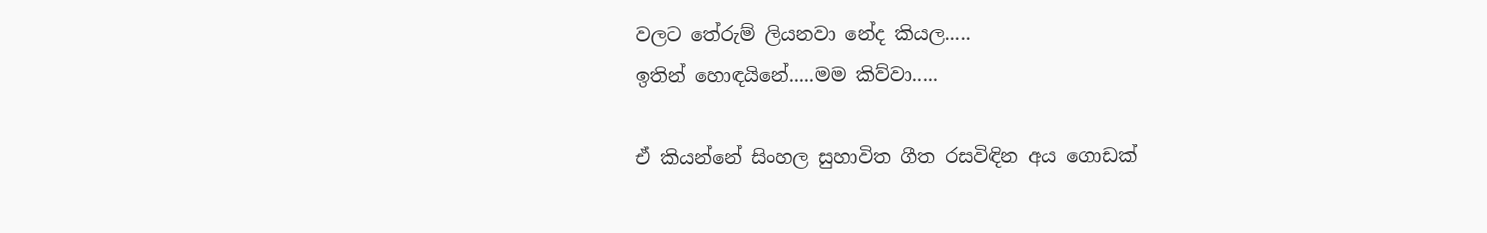වලට තේරුම් ලියනවා නේද කියල.....
ඉතින් හොඳයිනේ.....මම කිව්වා.....

ඒ කියන්නේ සිංහල සුහාවිත ගීත රසවිඳින අය ගොඩක්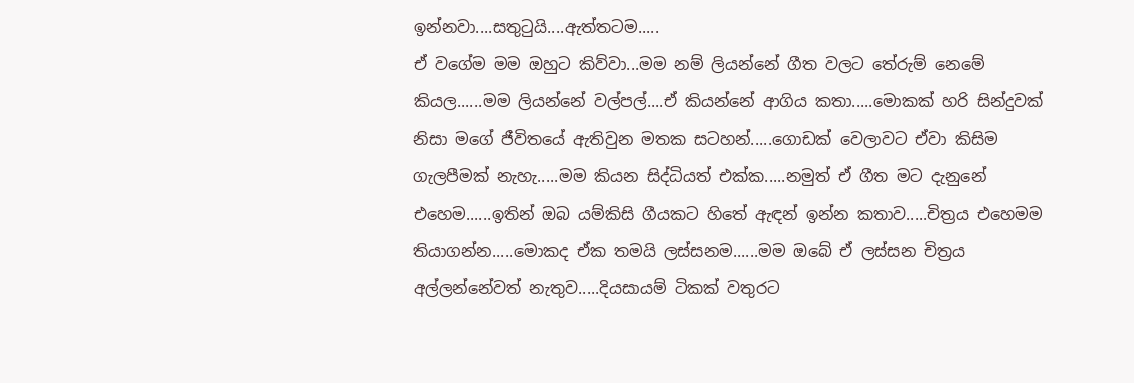ඉන්නවා....සතුටුයි....ඇත්තටම.....
ඒ වගේම මම ඔහුට කිව්වා...මම නම් ලියන්නේ ගීත වලට තේරුම් නෙමේ කියල......මම ලියන්නේ වල්පල්....ඒ කියන්නේ ආගිය කතා.....මොකක් හරි සින්දුවක් නිසා මගේ ජීවිතයේ ඇතිවුන මතක සටහන්.....ගොඩක් වෙලාවට ඒවා කිසිම ගැලපීමක් නැහැ.....මම කියන සිද්ධියත් එක්ක.....නමුත් ඒ ගීත මට දැනුනේ එහෙම......ඉතින් ඔබ යම්කිසි ගීයකට හිතේ ඇඳන් ඉන්න කතාව.....චිත්‍රය එහෙමම තියාගන්න.....මොකද ඒක තමයි ලස්සනම......මම ඔබේ ඒ ලස්සන චිත්‍රය අල්ලන්නේවත් නැතුව.....දියසායම් ටිකක් වතුරට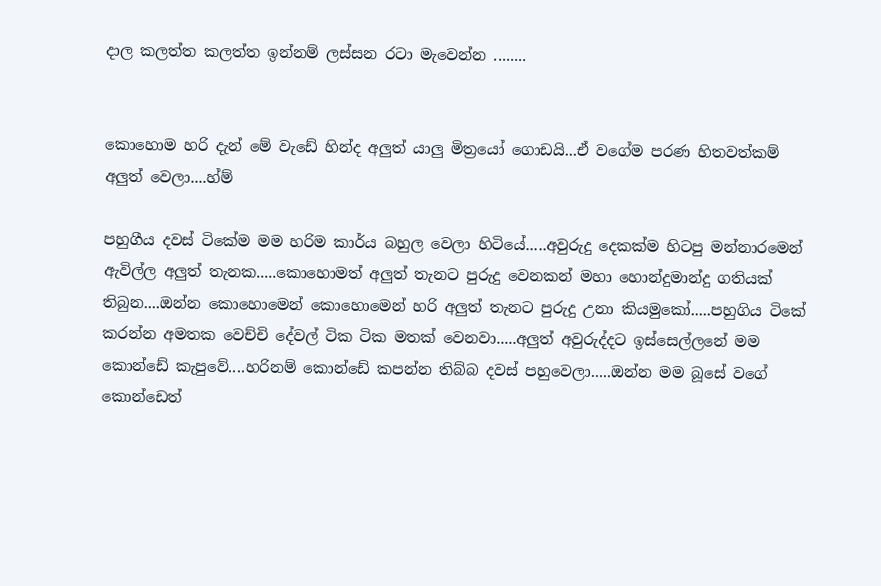දාල කලත්ත කලත්ත ඉන්නම් ලස්සන රටා මැවෙන්න ........


කොහොම හරි දැන් මේ වැඩේ හින්ද අලුත් යාලු මිත්‍රයෝ ගොඩයි...ඒ වගේම පරණ හිතවත්කම් අලුත් වෙලා....හ්ම්

පහුගීය දවස් ටිකේම මම හරිම කාර්ය බහුල වෙලා හිටියේ.....අවුරුදු දෙකක්ම හිටපු මන්නාරමෙන් ඇවිල්ල අලුත් තැනක.....කොහොමත් අලුත් තැනට පුරුදු වෙනකන් මහා හොන්දුමාන්දු ගතියක් තිබුන....ඔන්න කොහොමෙන් කොහොමෙන් හරි අලුත් තැනට පුරුදු උනා කියමුකෝ.....පහුගිය ටිකේ කරන්න අමතක වෙච්චි දේවල් ටික ටික මතක් වෙනවා.....අලුත් අවුරුද්දට ඉස්සෙල්ලනේ මම කොන්ඩේ කැපුවේ....හරිනම් කොන්ඩේ කපන්න තිබ්බ දවස් පහුවෙලා.....ඔන්න මම බූසේ වගේ කොන්ඩෙත්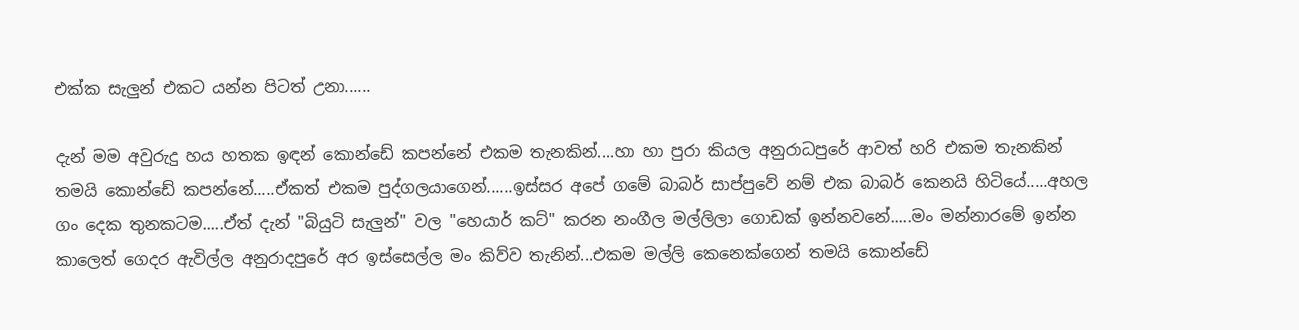එක්ක සැලුන් එකට යන්න පිටත් උනා......

දැන් මම අවුරුදු හය හතක ඉඳන් කොන්ඩේ කපන්නේ එකම තැනකින්....හා හා පුරා කියල අනුරාධපුරේ ආවත් හරි එකම තැනකින් තමයි කොන්ඩේ කපන්නේ.....ඒකත් එකම පුද්ගලයාගෙන්......ඉස්සර අපේ ගමේ බාබර් සාප්පුවේ නම් එක බාබර් කෙනයි හිටියේ.....අහල ගං දෙක තුනකටම.....ඒත් දැන් "බියුටි සැලුන්" වල "හෙයාර් කට්" කරන නංගීල මල්ලිලා ගොඩක් ඉන්නවනේ.....මං මන්නාරමේ ඉන්න කාලෙත් ගෙදර ඇවිල්ල අනුරාදපුරේ අර ඉස්සෙල්ල මං කිව්ව තැනින්...එකම මල්ලි කෙනෙක්ගෙන් තමයි කොන්ඩේ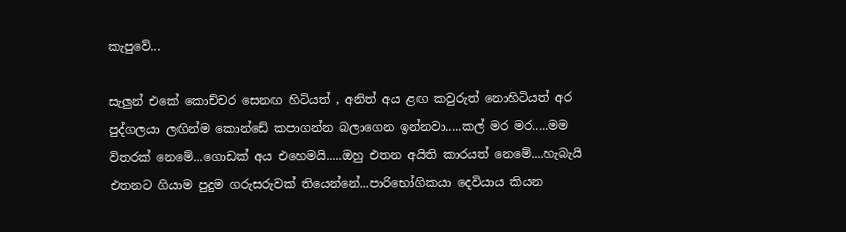කැපුවේ...

සැලුන් එකේ කොච්චර සෙනඟ හිටියත් , අනිත් අය ළඟ කවුරුත් නොහිටියත් අර පුද්ගලයා ලඟින්ම කොන්ඩේ කපාගන්න බලාගෙන ඉන්නවා.....කල් මර මර.....මම විතරක් නෙමේ...ගොඩක් අය එහෙමයි.....ඔහු එතන අයිති කාරයත් නෙමේ....හැබැයි එතනට ගියාම පුදුම ගරුසරුවක් තියෙන්නේ...පාරිභෝගිකයා දෙවියාය කියන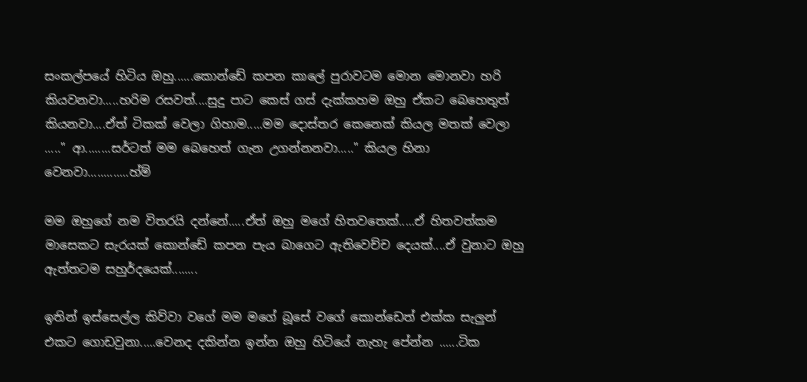සංකල්පයේ හිටිය ඔහු......කොන්ඩේ කපන කාලේ පුරාවටම මොන මොනවා හරි කියවනවා.....හරිම රසවත්....සුදු පාට කෙස් ගස් දැක්කහම ඔහු ඒකට බෙහෙතුත් කියනවා....ඒත් ටිකක් වෙලා ගිහාම.....මම දොස්තර කෙනෙක් කියල මතක් වෙලා ....." ආ........සර්ටත් මම බෙහෙත් ගැන උගන්නනවා....." කියල හිනා වෙනවා.............හ්ම්

මම ඔහුගේ නම විතරයි දන්නේ.....ඒත් ඔහු මගේ හිතවතෙක්.....ඒ හිතවත්කම මාසෙකට සැරයක් කොන්ඩේ කපන පැය බාගෙට ඇතිවෙච්ච දෙයක්....ඒ වුනාට ඔහු ඇත්තටම සහුර්දයෙක්........

ඉතින් ඉස්සෙල්ල කිව්වා වගේ මම මගේ බූසේ වගේ කොන්ඩෙත් එක්ක සැලුන් එකට ගොඩවුනා.....වෙනද දකින්න ඉන්න ඔහු හිටියේ නැහැ පේන්න ......ටික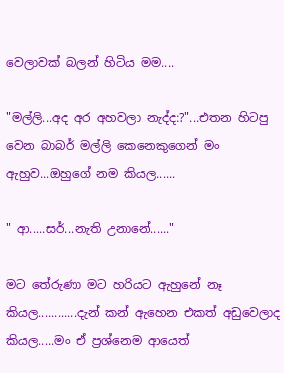වෙලාවක් බලන් හිටිය මම....

"මල්ලි...අද අර අහවලා නැද්ද:?"...එතන හිටපු වෙන බාබර් මල්ලි කෙනෙකුගෙන් මං ඇහුව...ඔහුගේ නම කියල......

" ආ.....සර්...නැති උනානේ......"

මට තේරුණා මට හරියට ඇහුනේ නෑ කියල............දැන් කන් ඇහෙන එකත් අඩුවෙලාද කියල.....මං ඒ ප්‍රශ්නෙම ආයෙත්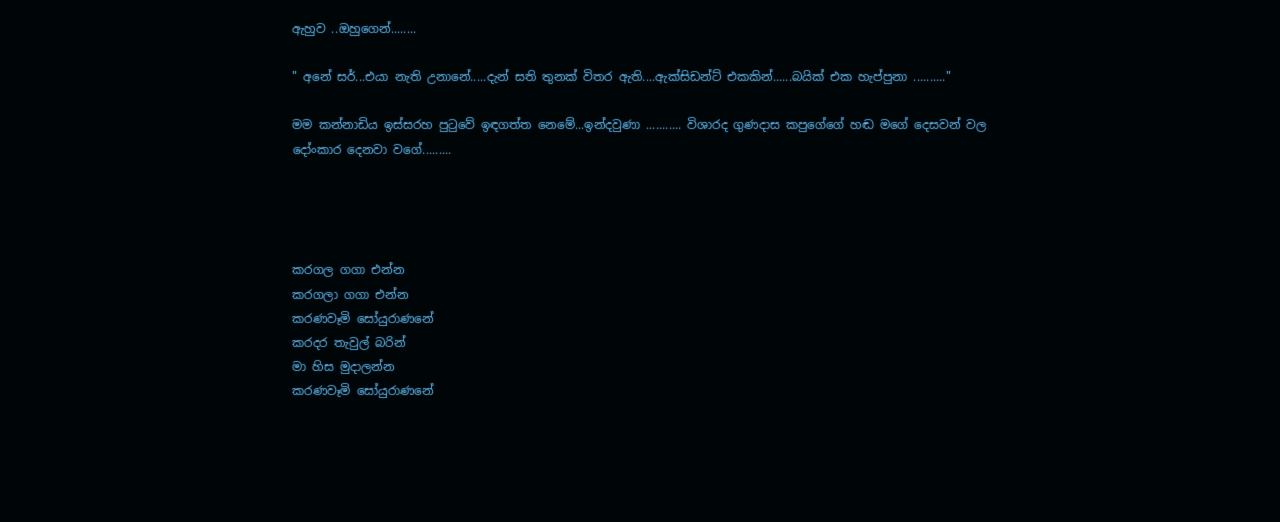ඇහුව ..ඔහුගෙන්........

" අනේ සර්...එයා නැති උනානේ.....දැන් සති තුනක් විතර ඇති....ඇක්සිඩන්ට් එකකින්......බයික් එක හැප්පුනා .........."

මම කන්නාඩිය ඉස්සරහ පුටුවේ ඉඳගත්ත නෙමේ...ඉන්දවුණා ........... විශාරද ගුණදාස කපුගේගේ හඬ මගේ දෙසවන් වල දෝංකාර දෙනවා වගේ.........




කරගල ගගා එන්න
කරගලා ගගා එන්න
කරණවෑමි සෝයුරාණනේ
කරදර තැවුල් බරින්
මා හිස මුදාලන්න
කරණවෑමි සෝයුරාණනේ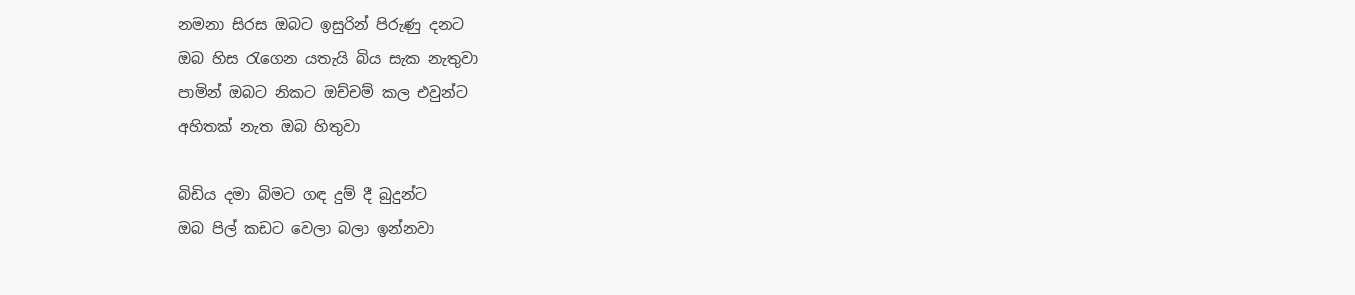නමනා සිරස ඔබට ඉසුරින් පිරුණු දනට
ඔබ හිස රැගෙන යතැයි බිය සැක නැතුවා
පාමින් ඔබට නිකට ඔච්චම් කල එවුන්ට
අහිතක් නැත ඔබ හිතුවා

බිඩිය දමා බිමට ගඳ දුම් දී බුදුන්ට
ඔබ පිල් කඩට වෙලා බලා ඉන්නවා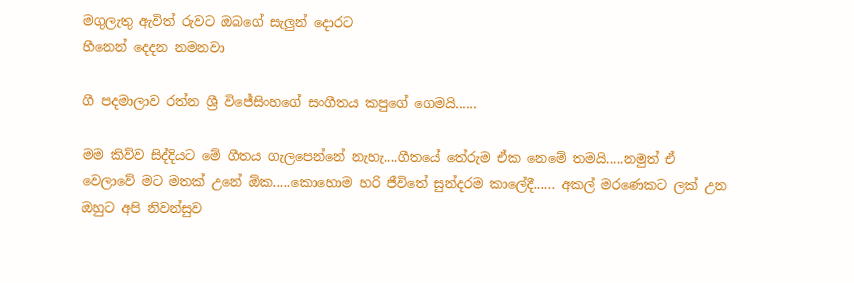මගුලැතු ඇවිත් රුවට ඔබගේ සැලුන් දොරට
හීනෙන් දෙදන නමනවා

ගී පදමාලාව රත්න ශ්‍රී විජේසිංහගේ සංගීතය කපුගේ ගෙමයි......

මම කිව්ව සිද්දියට මේ ගීතය ගැලපෙන්නේ නැහැ....ගීතයේ තේරුම ඒක නෙමේ තමයි.....නමුත් ඒ වෙලාවේ මට මතක් උනේ ඕක.....කොහොම හරි ජීවිතේ සුන්දරම කාලේදී...... අකල් මරණෙකට ලක් උන ඔහුට අපි නිවන්සුව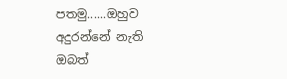පතමු......ඔහුව අදුරන්නේ නැති ඔබත්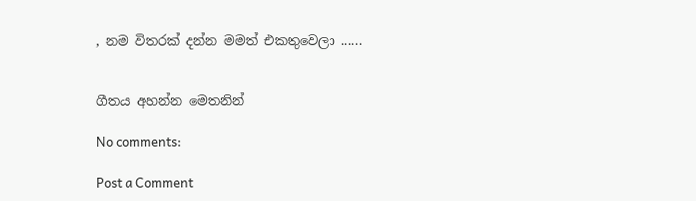, නම විතරක් දන්න මමත් එකතුවෙලා ......


ගීතය අහන්න මෙතනින්

No comments:

Post a Comment